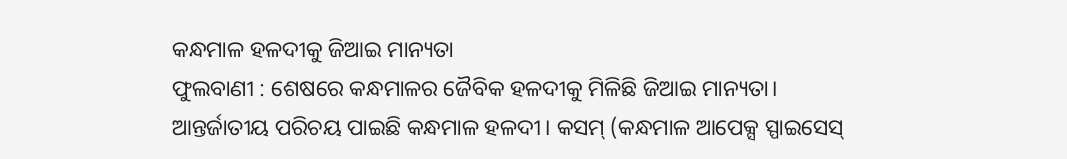କନ୍ଧମାଳ ହଳଦୀକୁ ଜିଆଇ ମାନ୍ୟତା
ଫୁଲବାଣୀ : ଶେଷରେ କନ୍ଧମାଳର ଜୈବିକ ହଳଦୀକୁ ମିଳିଛି ଜିଆଇ ମାନ୍ୟତା। ଆନ୍ତର୍ଜାତୀୟ ପରିଚୟ ପାଇଛି କନ୍ଧମାଳ ହଳଦୀ। କସମ୍ (କନ୍ଧମାଳ ଆପେକ୍ସ ସ୍ପାଇସେସ୍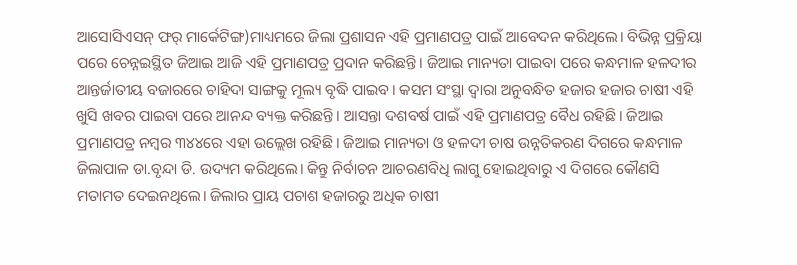ଆସୋସିଏସନ୍ ଫର୍ ମାର୍କେଟିଙ୍ଗ)ମାଧ୍ୟମରେ ଜିଲା ପ୍ରଶାସନ ଏହି ପ୍ରମାଣପତ୍ର ପାଇଁ ଆବେଦନ କରିଥିଲେ। ବିଭିନ୍ନ ପ୍ରକ୍ରିୟା ପରେ ଚେନ୍ନଇସ୍ଥିତ ଜିଆଇ ଆଜି ଏହି ପ୍ରମାଣପତ୍ର ପ୍ରଦାନ କରିଛନ୍ତି। ଜିଆଇ ମାନ୍ୟତା ପାଇବା ପରେ କନ୍ଧମାଳ ହଳଦୀର ଆନ୍ତର୍ଜାତୀୟ ବଜାରରେ ଚାହିଦା ସାଙ୍ଗକୁ ମୂଲ୍ୟ ବୃଦ୍ଧି ପାଇବ। କସମ ସଂସ୍ଥା ଦ୍ୱାରା ଅନୁବନ୍ଧିତ ହଜାର ହଜାର ଚାଷୀ ଏହି ଖୁସି ଖବର ପାଇବା ପରେ ଆନନ୍ଦ ବ୍ୟକ୍ତ କରିଛନ୍ତି। ଆସନ୍ତା ଦଶବର୍ଷ ପାଇଁ ଏହି ପ୍ରମାଣପତ୍ର ବୈଧ ରହିଛି। ଜିଆଇ ପ୍ରମାଣପତ୍ର ନମ୍ବର ୩୪୪ରେ ଏହା ଉଲ୍ଲେଖ ରହିଛି। ଜିଆଇ ମାନ୍ୟତା ଓ ହଳଦୀ ଚାଷ ଉନ୍ନତିକରଣ ଦିଗରେ କନ୍ଧମାଳ ଜିଲାପାଳ ଡା.ବୃନ୍ଦା ଡି. ଉଦ୍ୟମ କରିଥିଲେ। କିନ୍ତୁ ନିର୍ବାଚନ ଆଚରଣବିଧି ଲାଗୁ ହୋଇଥିବାରୁ ଏ ଦିଗରେ କୌଣସି ମତାମତ ଦେଇନଥିଲେ। ଜିଲାର ପ୍ରାୟ ପଚାଶ ହଜାରରୁ ଅଧିକ ଚାଷୀ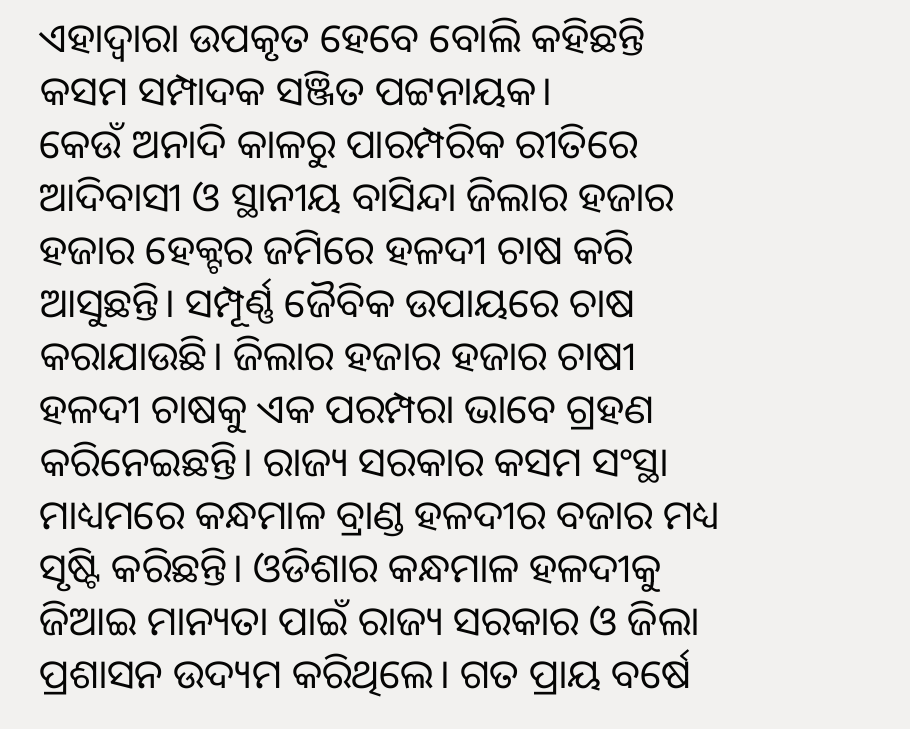ଏହାଦ୍ୱାରା ଉପକୃତ ହେବେ ବୋଲି କହିଛନ୍ତି କସମ ସମ୍ପାଦକ ସଞ୍ଜିତ ପଟ୍ଟନାୟକ।
କେଉଁ ଅନାଦି କାଳରୁ ପାରମ୍ପରିକ ରୀତିରେ ଆଦିବାସୀ ଓ ସ୍ଥାନୀୟ ବାସିନ୍ଦା ଜିଲାର ହଜାର ହଜାର ହେକ୍ଟର ଜମିରେ ହଳଦୀ ଚାଷ କରି ଆସୁଛନ୍ତି। ସମ୍ପୂର୍ଣ୍ଣ ଜୈବିକ ଉପାୟରେ ଚାଷ କରାଯାଉଛି। ଜିଲାର ହଜାର ହଜାର ଚାଷୀ ହଳଦୀ ଚାଷକୁ ଏକ ପରମ୍ପରା ଭାବେ ଗ୍ରହଣ କରିନେଇଛନ୍ତି। ରାଜ୍ୟ ସରକାର କସମ ସଂସ୍ଥା ମାଧ୍ୟମରେ କନ୍ଧମାଳ ବ୍ରାଣ୍ଡ ହଳଦୀର ବଜାର ମଧ୍ୟ ସୃଷ୍ଟି କରିଛନ୍ତି। ଓଡିଶାର କନ୍ଧମାଳ ହଳଦୀକୁ ଜିଆଇ ମାନ୍ୟତା ପାଇଁ ରାଜ୍ୟ ସରକାର ଓ ଜିଲା ପ୍ରଶାସନ ଉଦ୍ୟମ କରିଥିଲେ। ଗତ ପ୍ରାୟ ବର୍ଷେ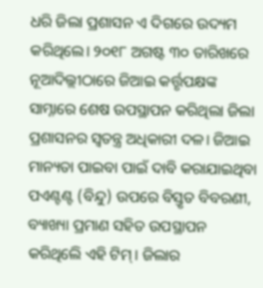ଧରି ଜିଲା ପ୍ରଶାସନ ଏ ଦିଗରେ ଉଦ୍ୟମ କରିଥିଲେ। ୨୦୧୮ ଅଗଷ୍ଟ ୩୦ ତାରିଖରେ ନୂଆଦିଲ୍ଲୀଠାରେ ଜିଆଇ କର୍ତ୍ତୃପକ୍ଷଙ୍କ ସାମ୍ନାରେ ଶେଷ ଉପସ୍ଥାପନ କରିଥିଲା ଜିଲା ପ୍ରଶାସନର ସ୍ୱତନ୍ତ୍ର ଅଧିକାରୀ ଦଳ। ଜିଆଇ ମାନ୍ୟତା ପାଇବା ପାଇଁ ଦାବି କରାଯାଇଥିବା ପଏଣ୍ଟଣ୍ଟ (ବିନ୍ଦୁ) ଉପରେ ବିସ୍ତୃତ ବିବରଣୀ, ବ୍ୟାଖ୍ୟା ପ୍ରମାଣ ସହିତ ଉପସ୍ଥାପନ କରିଥିଲେି ଏହି ଟିମ୍। ଜିଲାର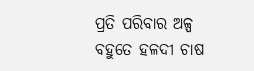ପ୍ରତି ପରିବାର ଅଳ୍ପ ବହୁତେ ହଳଦୀ ଚାଷ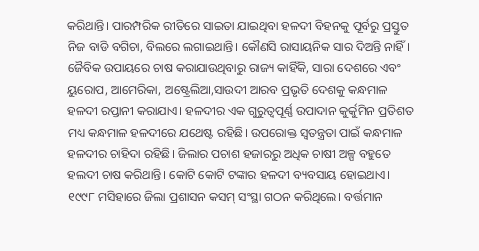କରିଥାନ୍ତି। ପାରମ୍ପରିକ ରୀତିରେ ସାଇତା ଯାଇଥିବା ହଳଦୀ ବିହନକୁ ପୂର୍ବରୁ ପ୍ରସ୍ତୁତ ନିଜ ବାଡି ବଗିଚା, ବିଲରେ ଲଗାଇଥାନ୍ତି। କୌଣସି ରାସାୟନିକ ସାର ଦିଅନ୍ତି ନାହିଁ। ଜୈବିକ ଉପାୟରେ ଚାଷ କରାଯାଉଥିବାରୁ ରାଜ୍ୟ କାହିଁକି, ସାରା ଦେଶରେ ଏବଂ ୟୁରୋପ, ଆମେରିକା, ଅଷ୍ଟ୍ରେଲିଆ,ସାଉଦୀ ଆରବ ପ୍ରଭୃତି ଦେଶକୁ କନ୍ଧମାଳ ହଳଦୀ ରପ୍ତାନୀ କରାଯାଏ। ହଳଦୀର ଏକ ଗୁରୁତ୍ୱପୂର୍ଣ୍ଣ ଉପାଦାନ କୁର୍କୁମିନ ପ୍ରତିଶତ ମଧ୍ୟ କନ୍ଧମାଳ ହଳଦୀରେ ଯଥେଷ୍ଟ ରହିଛି। ଉପରୋକ୍ତ ସ୍ୱତନ୍ତ୍ରତା ପାଇଁ କନ୍ଧମାଳ ହଳଦୀର ଚାହିଦା ରହିଛି। ଜିଲାର ପଚାଶ ହଜାରରୁ ଅଧିକ ଚାଷୀ ଅଳ୍ପ ବହୁତେ ହଲଦୀ ଚାଷ କରିଥାନ୍ତି। କୋଟି କୋଟି ଟଙ୍କାର ହଳଦୀ ବ୍ୟବସାୟ ହୋଇଥାଏ। ୧୯୯୮ ମସିହାରେ ଜିଲା ପ୍ରଶାସନ କସମ୍ ସଂସ୍ଥା ଗଠନ କରିଥିଲେ। ବର୍ତ୍ତମାନ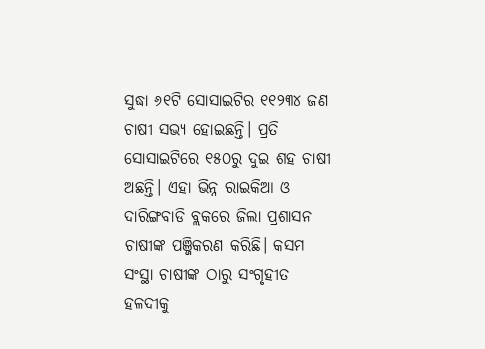ସୁଦ୍ଧା ୬୧ଟି ସୋସାଇଟିର ୧୧୨୩୪ ଜଣ ଚାଷୀ ସଭ୍ୟ ହୋଇଛନ୍ତି। ପ୍ରତି ସୋସାଇଟିରେ ୧୫୦ରୁ ଦୁଇ ଶହ ଚାଷୀ ଅଛନ୍ତି। ଏହା ଭିନ୍ନ ରାଇକିଆ ଓ ଦାରିଙ୍ଗବାଡି ବ୍ଲକରେ ଜିଲା ପ୍ରଶାସନ ଚାଷୀଙ୍କ ପଞ୍ଜିକରଣ କରିଛି। କସମ ସଂସ୍ଥା ଚାଷୀଙ୍କ ଠାରୁ ସଂଗୃହୀତ ହଳଦୀକୁ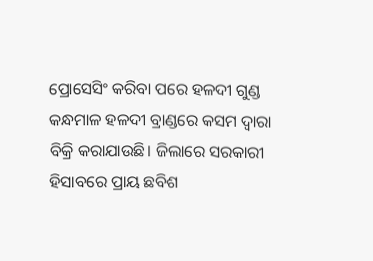ପ୍ରୋସେସିଂ କରିବା ପରେ ହଳଦୀ ଗୁଣ୍ଡ କନ୍ଧମାଳ ହଳଦୀ ବ୍ରାଣ୍ଡରେ କସମ ଦ୍ୱାରା ବିକ୍ରି କରାଯାଉଛି। ଜିଲାରେ ସରକାରୀ ହିସାବରେ ପ୍ରାୟ ଛବିଶ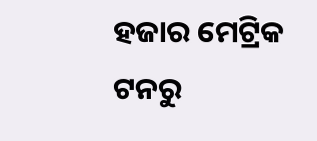ହଜାର ମେଟ୍ରିକ ଟନରୁ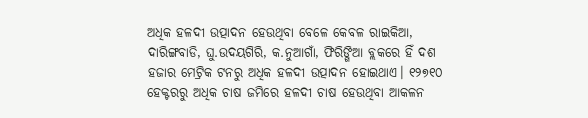ଅଧିକ ହଳଦୀ ଉତ୍ପାଦନ ହେଉଥିବା ବେଳେ କେବଳ ରାଇକିଆ, ଦାରିଙ୍ଗବାଡି, ଘୁ.ଉଦୟଗିରି, କ.ନୁଆଗାଁ, ଫିରିଙ୍ଗିଆ ବ୍ଲକରେ ହିଁ ଦଶ ହଜାର ମେଟ୍ରିକ ଟନରୁ ଅଧିକ ହଳଦୀ ଉତ୍ପାଦନ ହୋଇଥାଏ। ୧୨୭୧୦ ହେକ୍ଟରରୁ ଅଧିକ ଚାଷ ଜମିରେ ହଳଦୀ ଚାଷ ହେଉଥିବା ଆକଳନ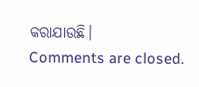କରାଯାଉଛି।
Comments are closed.